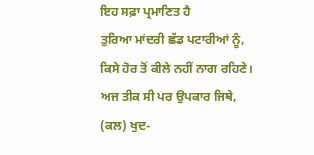ਇਹ ਸਫ਼ਾ ਪ੍ਰਮਾਣਿਤ ਹੈ
ਤੁਰਿਆ ਮਾਂਦਰੀ ਛੱਡ ਪਟਾਰੀਆਂ ਨੂੰ,
ਕਿਸੇ ਹੋਰ ਤੋਂ ਕੀਲੇ ਨਹੀਂ ਨਾਗ ਰਹਿਣੇ।
ਅਜ ਤੀਕ ਸੀ ਪਰ ਉਪਕਾਰ ਜਿਥੇ,
(ਕਲ) ਖੁਦ-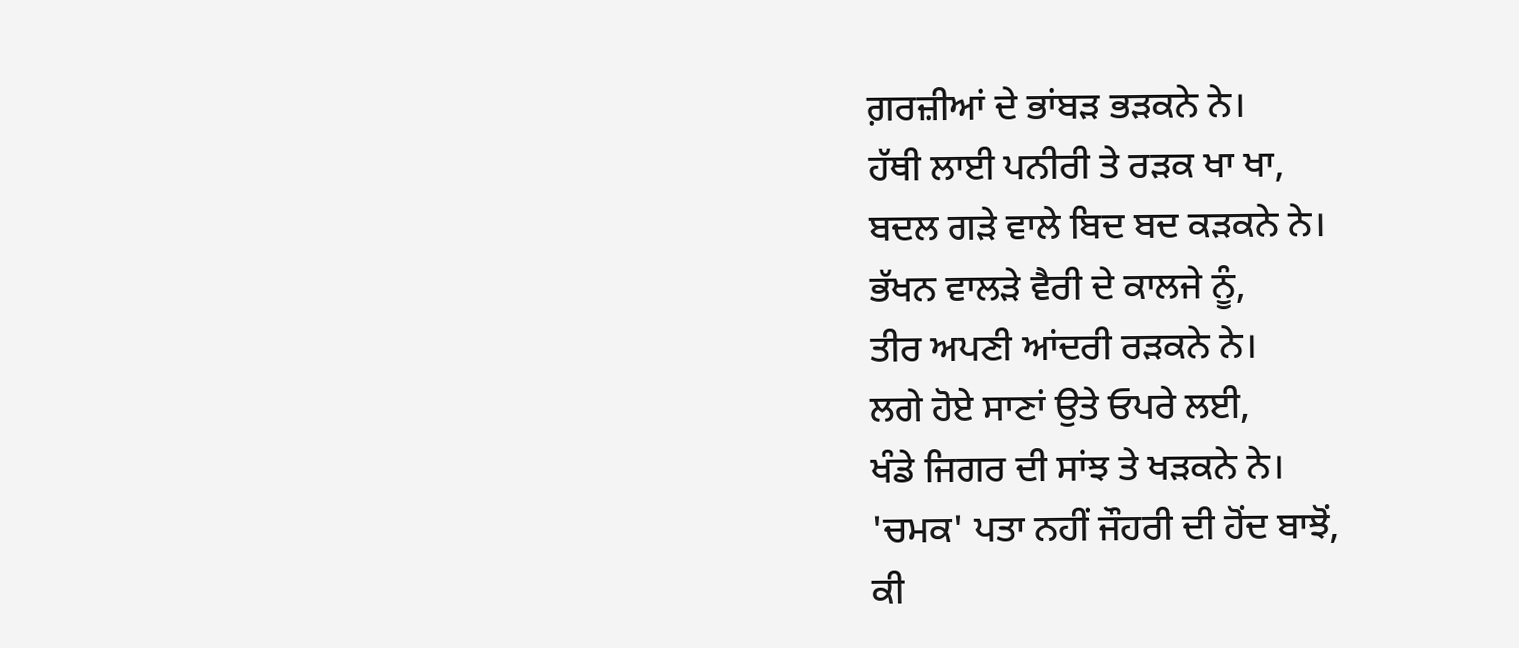ਗ਼ਰਜ਼ੀਆਂ ਦੇ ਭਾਂਬੜ ਭੜਕਨੇ ਨੇ।
ਹੱਥੀ ਲਾਈ ਪਨੀਰੀ ਤੇ ਰੜਕ ਖਾ ਖਾ,
ਬਦਲ ਗੜੇ ਵਾਲੇ ਬਿਦ ਬਦ ਕੜਕਨੇ ਨੇ।
ਭੱਖਨ ਵਾਲੜੇ ਵੈਰੀ ਦੇ ਕਾਲਜੇ ਨੂੰ,
ਤੀਰ ਅਪਣੀ ਆਂਦਰੀ ਰੜਕਨੇ ਨੇ।
ਲਗੇ ਹੋਏ ਸਾਣਾਂ ਉਤੇ ਓਪਰੇ ਲਈ,
ਖੰਡੇ ਜਿਗਰ ਦੀ ਸਾਂਝ ਤੇ ਖੜਕਨੇ ਨੇ।
'ਚਮਕ' ਪਤਾ ਨਹੀਂ ਜੌਹਰੀ ਦੀ ਹੋਂਦ ਬਾਝੋਂ,
ਕੀ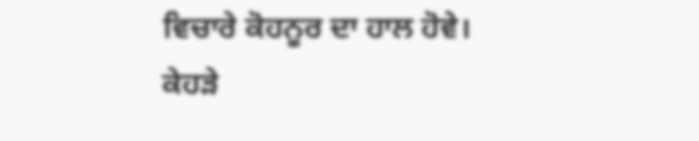ਵਿਚਾਰੇ ਕੋਹਨੂਰ ਦਾ ਹਾਲ ਹੋਵੇ।
ਕੇਹੜੇ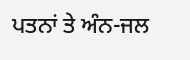ਪਤਨਾਂ ਤੇ ਅੰਨ-ਜਲ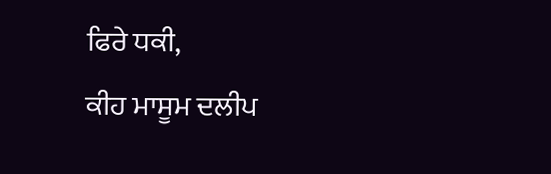ਫਿਰੇ ਧਕੀ,
ਕੀਹ ਮਾਸੂਮ ਦਲੀਪ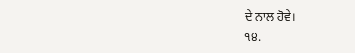ਦੇ ਨਾਲ ਹੋਵੇ।
੧੪.